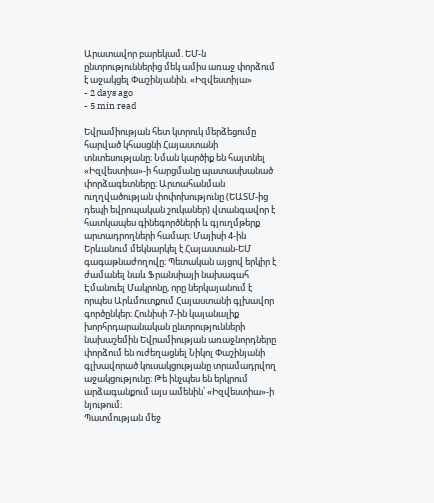Արատավոր բարեկամ. ԵՄ-ն ընտրություններից մեկ ամիս առաջ փորձում է աջակցել Փաշինյանին. «Իզվեստիյա»
- 2 days ago
- 5 min read

Եվրամիության հետ կտրուկ մերձեցումը հարված կհասցնի Հայաստանի տնտեսությանը։ Նման կարծիք են հայտնել «Իզվեստիա»-ի հարցմանը պատասխանած փորձագետները։ Արտահանման ուղղվածության փոփոխությունը (ԵԱՏՄ-ից դեպի եվրոպական շուկաներ) վտանգավոր է հատկապես գինեգործների և գյուղմթերք արտադրողների համար։ Մայիսի 4-ին Երևանում մեկնարկել է Հայաստան-ԵՄ գագաթնաժողովը։ Պետական այցով երկիր է ժամանել նաև Ֆրանսիայի նախագահ Էմանուել Մակրոնը, որը ներկայանում է որպես Արևմուտքում Հայաստանի գլխավոր գործընկեր։ Հունիսի 7-ին կայանալիք խորհրդարանական ընտրությունների նախաշեմին Եվրամիության առաջնորդները փորձում են ուժեղացնել Նիկոլ Փաշինյանի գլխավորած կուսակցությանը տրամադրվող աջակցությունը։ Թե ինչպես են երկրում արձագանքում այս ամենին՝ «Իզվեստիա»-ի նյութում։
Պատմության մեջ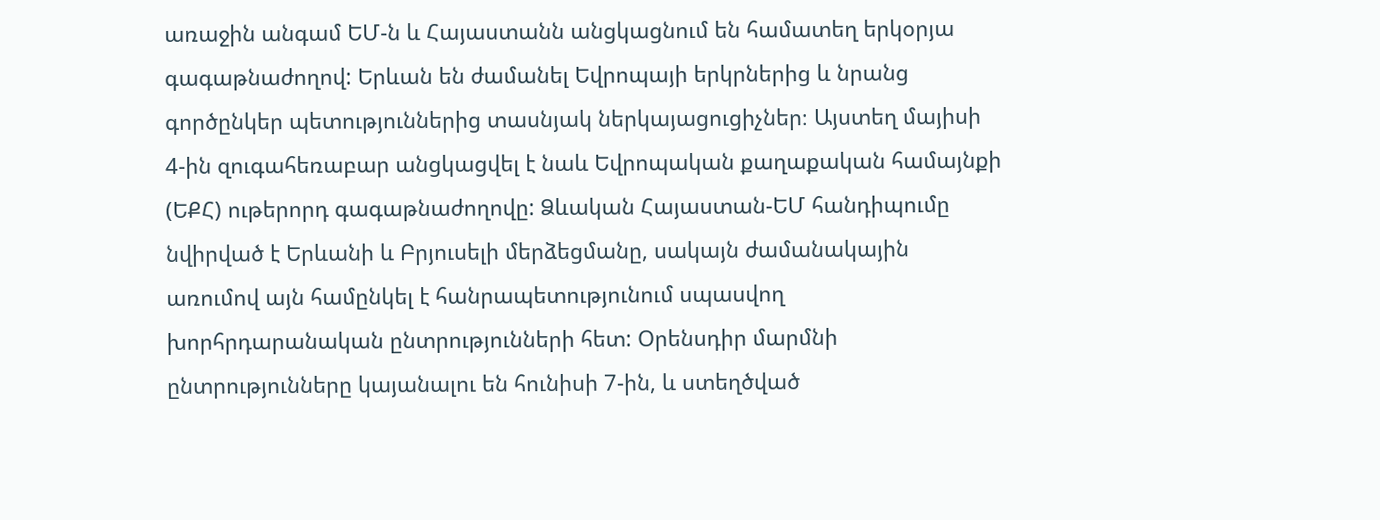առաջին անգամ ԵՄ-ն և Հայաստանն անցկացնում են համատեղ երկօրյա գագաթնաժողով: Երևան են ժամանել Եվրոպայի երկրներից և նրանց գործընկեր պետություններից տասնյակ ներկայացուցիչներ։ Այստեղ մայիսի 4-ին զուգահեռաբար անցկացվել է նաև Եվրոպական քաղաքական համայնքի (ԵՔՀ) ութերորդ գագաթնաժողովը: Ձևական Հայաստան-ԵՄ հանդիպումը նվիրված է Երևանի և Բրյուսելի մերձեցմանը, սակայն ժամանակային առումով այն համընկել է հանրապետությունում սպասվող խորհրդարանական ընտրությունների հետ: Օրենսդիր մարմնի ընտրությունները կայանալու են հունիսի 7-ին, և ստեղծված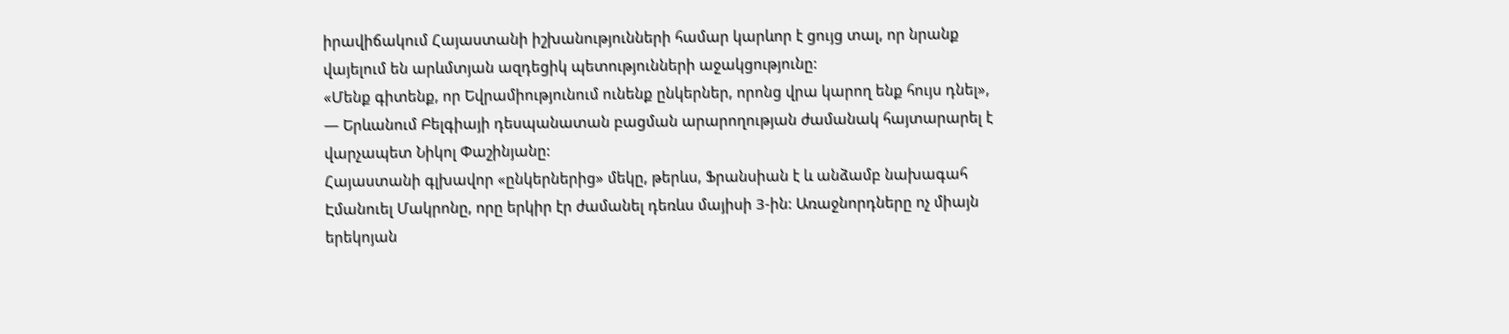իրավիճակում Հայաստանի իշխանությունների համար կարևոր է ցույց տալ, որ նրանք վայելում են արևմտյան ազդեցիկ պետությունների աջակցությունը:
«Մենք գիտենք, որ Եվրամիությունում ունենք ընկերներ, որոնց վրա կարող ենք հույս դնել», — Երևանում Բելգիայի դեսպանատան բացման արարողության ժամանակ հայտարարել է վարչապետ Նիկոլ Փաշինյանը:
Հայաստանի գլխավոր «ընկերներից» մեկը, թերևս, Ֆրանսիան է և անձամբ նախագահ Էմանուել Մակրոնը, որը երկիր էր ժամանել դեռևս մայիսի 3-ին: Առաջնորդները ոչ միայն երեկոյան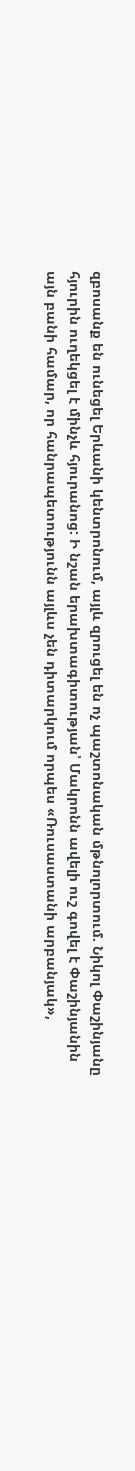զբոսանք են ունեցել Երևանի կենտրոնում, այլև զրուցել են ոչ պաշտոնական մթնոլորտում. Նիկոլ Փաշինյանը հյուրին ուղեկցել է մինչև հյուրանոց: Ի նշան երախտագիտության՝ Մակրոնն ավելի ուշ գովել է Փաշինյանին այն բանի համար, որ հանրապետությունն այլևս չեն դիտարկում որպես «Ռուսաստանի արբանյակ»,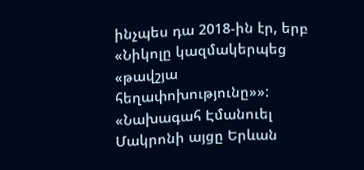ինչպես դա 2018-ին էր, երբ «Նիկոլը կազմակերպեց «թավշյա հեղափոխությունը»»:
«Նախագահ Էմանուել Մակրոնի այցը Երևան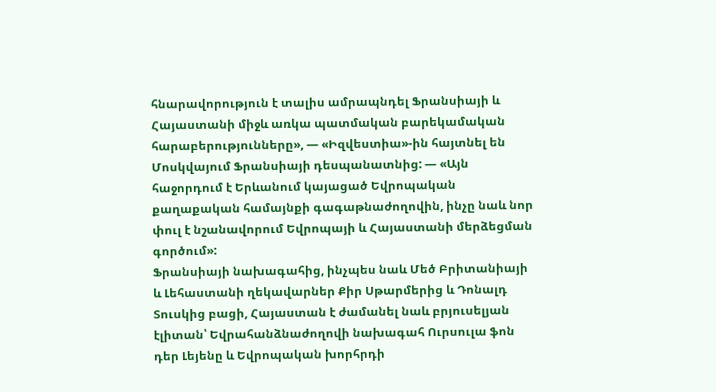հնարավորություն է տալիս ամրապնդել Ֆրանսիայի և Հայաստանի միջև առկա պատմական բարեկամական հարաբերությունները», — «Իզվեստիա»-ին հայտնել են Մոսկվայում Ֆրանսիայի դեսպանատնից: — «Այն հաջորդում է Երևանում կայացած Եվրոպական քաղաքական համայնքի գագաթնաժողովին, ինչը նաև նոր փուլ է նշանավորում Եվրոպայի և Հայաստանի մերձեցման գործում»:
Ֆրանսիայի նախագահից, ինչպես նաև Մեծ Բրիտանիայի և Լեհաստանի ղեկավարներ Քիր Սթարմերից և Դոնալդ Տուսկից բացի, Հայաստան է ժամանել նաև բրյուսելյան էլիտան՝ Եվրահանձնաժողովի նախագահ Ուրսուլա ֆոն դեր Լեյենը և Եվրոպական խորհրդի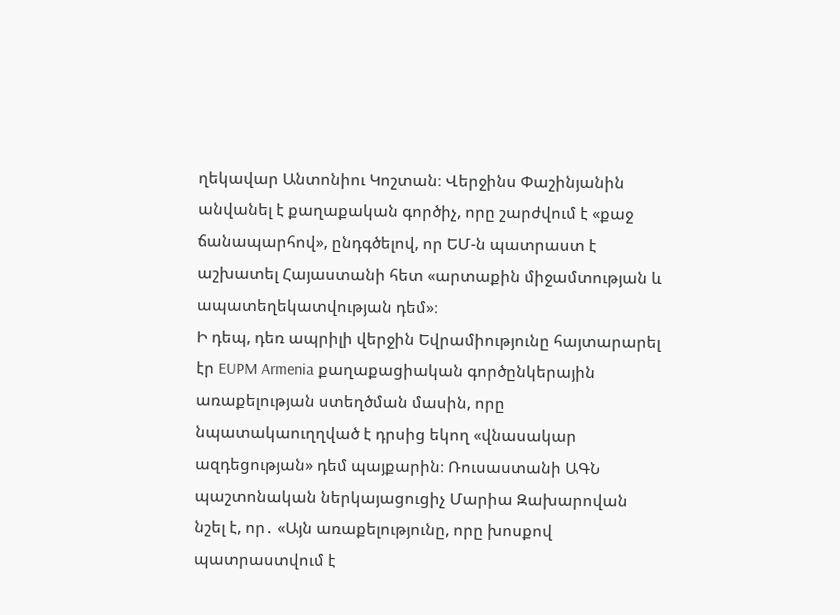ղեկավար Անտոնիու Կոշտան։ Վերջինս Փաշինյանին անվանել է քաղաքական գործիչ, որը շարժվում է «քաջ ճանապարհով», ընդգծելով, որ ԵՄ-ն պատրաստ է աշխատել Հայաստանի հետ «արտաքին միջամտության և ապատեղեկատվության դեմ»։
Ի դեպ, դեռ ապրիլի վերջին Եվրամիությունը հայտարարել էր EUPM Armenia քաղաքացիական գործընկերային առաքելության ստեղծման մասին, որը նպատակաուղղված է դրսից եկող «վնասակար ազդեցության» դեմ պայքարին։ Ռուսաստանի ԱԳՆ պաշտոնական ներկայացուցիչ Մարիա Զախարովան նշել է, որ․ «Այն առաքելությունը, որը խոսքով պատրաստվում է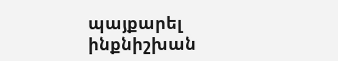պայքարել ինքնիշխան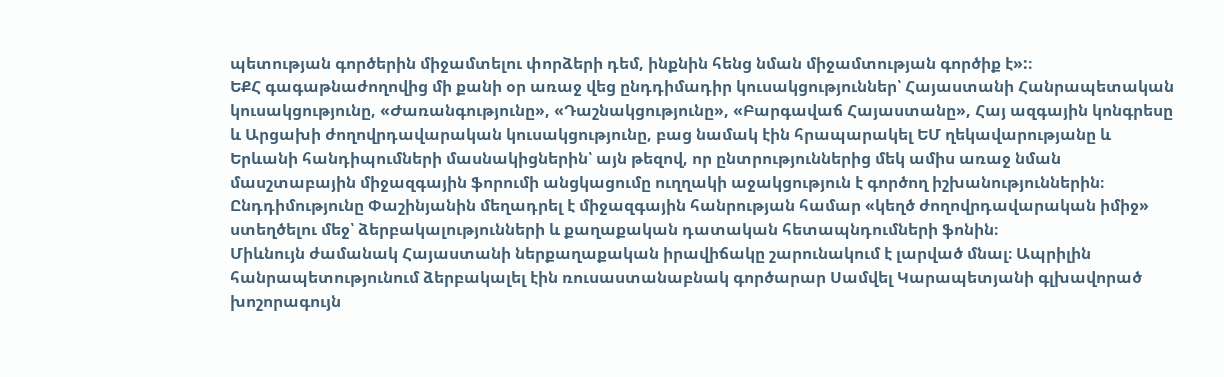պետության գործերին միջամտելու փորձերի դեմ, ինքնին հենց նման միջամտության գործիք է»:։
ԵՔՀ գագաթնաժողովից մի քանի օր առաջ վեց ընդդիմադիր կուսակցություններ՝ Հայաստանի Հանրապետական կուսակցությունը, «Ժառանգությունը», «Դաշնակցությունը», «Բարգավաճ Հայաստանը», Հայ ազգային կոնգրեսը և Արցախի ժողովրդավարական կուսակցությունը, բաց նամակ էին հրապարակել ԵՄ ղեկավարությանը և Երևանի հանդիպումների մասնակիցներին՝ այն թեզով, որ ընտրություններից մեկ ամիս առաջ նման մասշտաբային միջազգային ֆորումի անցկացումը ուղղակի աջակցություն է գործող իշխանություններին։ Ընդդիմությունը Փաշինյանին մեղադրել է միջազգային հանրության համար «կեղծ ժողովրդավարական իմիջ» ստեղծելու մեջ՝ ձերբակալությունների և քաղաքական դատական հետապնդումների ֆոնին։
Միևնույն ժամանակ Հայաստանի ներքաղաքական իրավիճակը շարունակում է լարված մնալ։ Ապրիլին հանրապետությունում ձերբակալել էին ռուսաստանաբնակ գործարար Սամվել Կարապետյանի գլխավորած խոշորագույն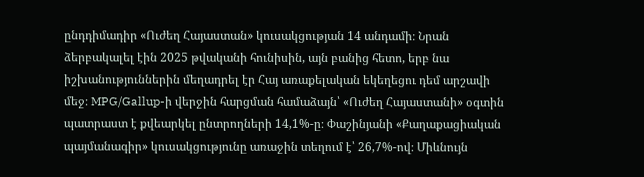ընդդիմադիր «Ուժեղ Հայաստան» կուսակցության 14 անդամի։ Նրան ձերբակալել էին 2025 թվականի հունիսին, այն բանից հետո, երբ նա իշխանություններին մեղադրել էր Հայ առաքելական եկեղեցու դեմ արշավի մեջ։ MPG/Gallup-ի վերջին հարցման համաձայն՝ «Ուժեղ Հայաստանի» օգտին պատրաստ է քվեարկել ընտրողների 14,1%-ը։ Փաշինյանի «Քաղաքացիական պայմանագիր» կուսակցությունը առաջին տեղում է՝ 26,7%-ով։ Միևնույն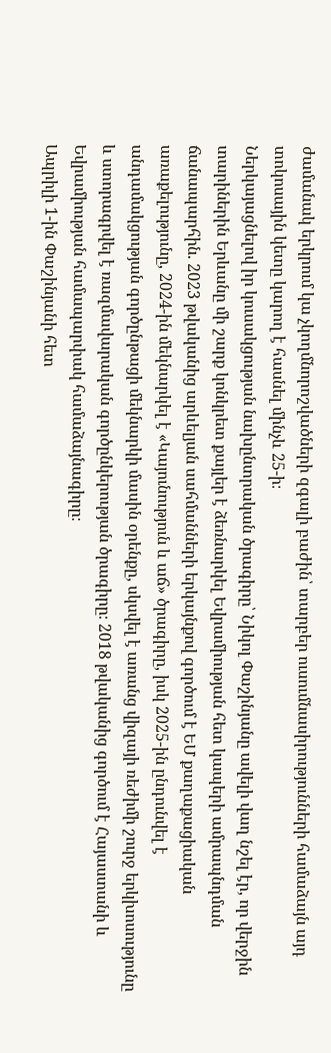ժամանակ երկրում կա չկողմնորոշվածների զգալի բաժին՝ տարբեր ուսումնասիրությունների համաձայն այդ տոկոսային կետը կարող է հասնել մինչև 25-ի։
Ներկայացնելով իր կուսակցության նախընտրական ծրագիրը՝ Նիկոլ Փաշինյանը ավելի վաղ նշել էր, որ վերջին տարիներին Երևանը մի շարք կոնկրետ քայլեր է ձեռնարկել Եվրամիության հետ կապերի ամրապնդման ճանապարհին. 2023 թվականից արևելյան սահմանների երկայնքով գործում է ԵՄ քաղաքացիական առաքելությունը, 2024-ին մեկնարկել է «Կայունություն և աճ» ծրագիրը, իսկ 2025-ին ընդունվել է անդամակցության գործընթացի մեկնարկի մասին օրենքը, սկսվել է առանց վիզայի ռեժիմի շուրջ երկխոսությունը և ստորագրվել է ռազմավարական գործընկերության ծրագիրը։ 2018 թվականից գործում է Հայաստանի և Եվրամիության համապարփակ համաձայնագիրը։
Ապրիլի 1-ին Փաշինյանի հետ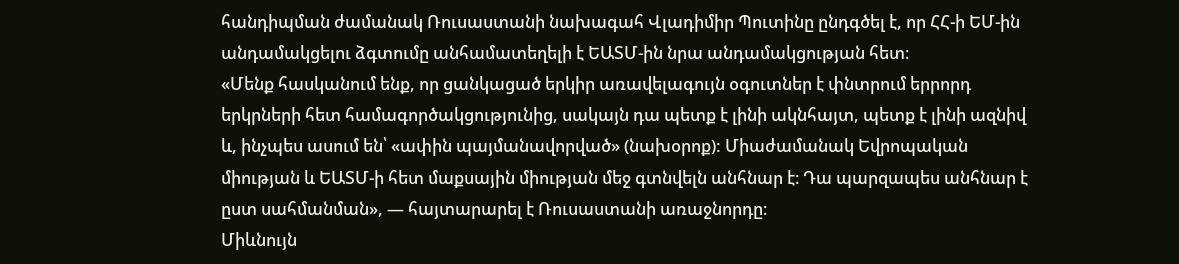հանդիպման ժամանակ Ռուսաստանի նախագահ Վլադիմիր Պուտինը ընդգծել է, որ ՀՀ-ի ԵՄ-ին անդամակցելու ձգտումը անհամատեղելի է ԵԱՏՄ-ին նրա անդամակցության հետ։
«Մենք հասկանում ենք, որ ցանկացած երկիր առավելագույն օգուտներ է փնտրում երրորդ երկրների հետ համագործակցությունից, սակայն դա պետք է լինի ակնհայտ, պետք է լինի ազնիվ և, ինչպես ասում են՝ «ափին պայմանավորված» (նախօրոք): Միաժամանակ Եվրոպական միության և ԵԱՏՄ-ի հետ մաքսային միության մեջ գտնվելն անհնար է։ Դա պարզապես անհնար է ըստ սահմանման», — հայտարարել է Ռուսաստանի առաջնորդը։
Միևնույն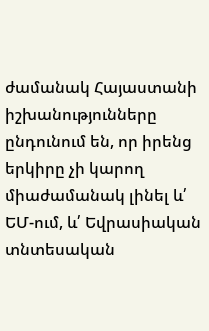ժամանակ Հայաստանի իշխանությունները ընդունում են, որ իրենց երկիրը չի կարող միաժամանակ լինել և՛ ԵՄ-ում, և՛ Եվրասիական տնտեսական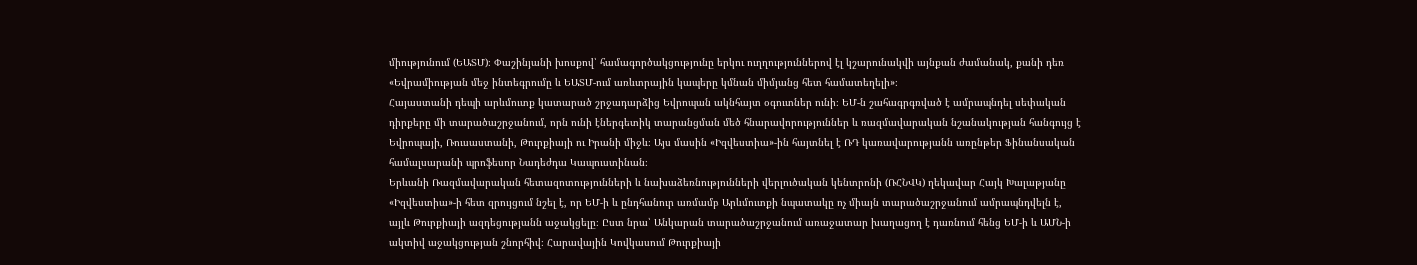միությունում (ԵԱՏՄ)։ Փաշինյանի խոսքով՝ համագործակցությունը երկու ուղղություններով էլ կշարունակվի այնքան ժամանակ, քանի դեռ «Եվրամիության մեջ ինտեգրումը և ԵԱՏՄ-ում առևտրային կապերը կմնան միմյանց հետ համատեղելի»։
Հայաստանի դեպի արևմուտք կատարած շրջադարձից Եվրոպան ակնհայտ օգուտներ ունի։ ԵՄ-ն շահագրգռված է ամրապնդել սեփական դիրքերը մի տարածաշրջանում, որն ունի էներգետիկ տարանցման մեծ հնարավորություններ և ռազմավարական նշանակության հանգույց է Եվրոպայի, Ռուսաստանի, Թուրքիայի ու Իրանի միջև։ Այս մասին «Իզվեստիա»-ին հայտնել է ՌԴ կառավարությանն առընթեր Ֆինանսական համալսարանի պրոֆեսոր Նադեժդա Կապուստինան։
Երևանի Ռազմավարական հետազոտությունների և նախաձեռնությունների վերլուծական կենտրոնի (ՌՀՆՎԿ) ղեկավար Հայկ Խալաթյանը «Իզվեստիա»-ի հետ զրույցում նշել է, որ ԵՄ-ի և ընդհանուր առմամբ Արևմուտքի նպատակը ոչ միայն տարածաշրջանում ամրապնդվելն է, այլև Թուրքիայի ազդեցությանն աջակցելը։ Ըստ նրա՝ Անկարան տարածաշրջանում առաջատար խաղացող է դառնում հենց ԵՄ-ի և ԱՄՆ-ի ակտիվ աջակցության շնորհիվ։ Հարավային Կովկասում Թուրքիայի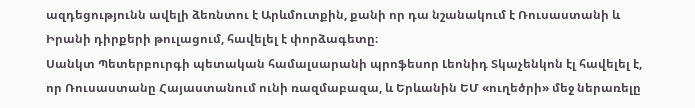ազդեցությունն ավելի ձեռնտու է Արևմուտքին, քանի որ դա նշանակում է Ռուսաստանի և Իրանի դիրքերի թուլացում, հավելել է փորձագետը։
Սանկտ Պետերբուրգի պետական համալսարանի պրոֆեսոր Լեոնիդ Տկաչենկոն էլ հավելել է, որ Ռուսաստանը Հայաստանում ունի ռազմաբազա, և Երևանին ԵՄ «ուղեծրի» մեջ ներառելը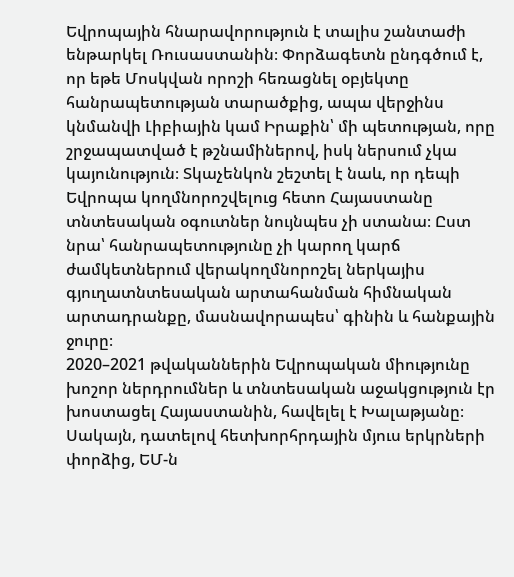Եվրոպային հնարավորություն է տալիս շանտաժի ենթարկել Ռուսաստանին։ Փորձագետն ընդգծում է, որ եթե Մոսկվան որոշի հեռացնել օբյեկտը հանրապետության տարածքից, ապա վերջինս կնմանվի Լիբիային կամ Իրաքին՝ մի պետության, որը շրջապատված է թշնամիներով, իսկ ներսում չկա կայունություն։ Տկաչենկոն շեշտել է նաև, որ դեպի Եվրոպա կողմնորոշվելուց հետո Հայաստանը տնտեսական օգուտներ նույնպես չի ստանա։ Ըստ նրա՝ հանրապետությունը չի կարող կարճ ժամկետներում վերակողմնորոշել ներկայիս գյուղատնտեսական արտահանման հիմնական արտադրանքը, մասնավորապես՝ գինին և հանքային ջուրը։
2020–2021 թվականներին Եվրոպական միությունը խոշոր ներդրումներ և տնտեսական աջակցություն էր խոստացել Հայաստանին, հավելել է Խալաթյանը։ Սակայն, դատելով հետխորհրդային մյուս երկրների փորձից, ԵՄ-ն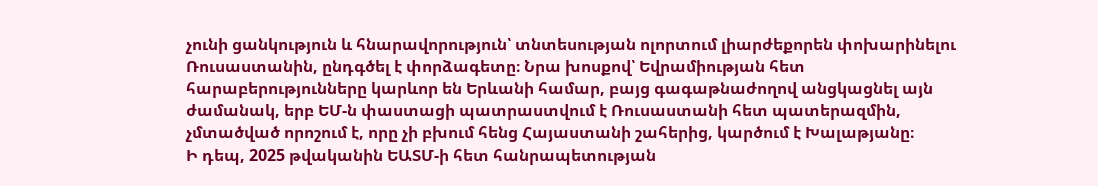չունի ցանկություն և հնարավորություն՝ տնտեսության ոլորտում լիարժեքորեն փոխարինելու Ռուսաստանին, ընդգծել է փորձագետը։ Նրա խոսքով՝ Եվրամիության հետ հարաբերությունները կարևոր են Երևանի համար, բայց գագաթնաժողով անցկացնել այն ժամանակ, երբ ԵՄ-ն փաստացի պատրաստվում է Ռուսաստանի հետ պատերազմին, չմտածված որոշում է, որը չի բխում հենց Հայաստանի շահերից, կարծում է Խալաթյանը։
Ի դեպ, 2025 թվականին ԵԱՏՄ-ի հետ հանրապետության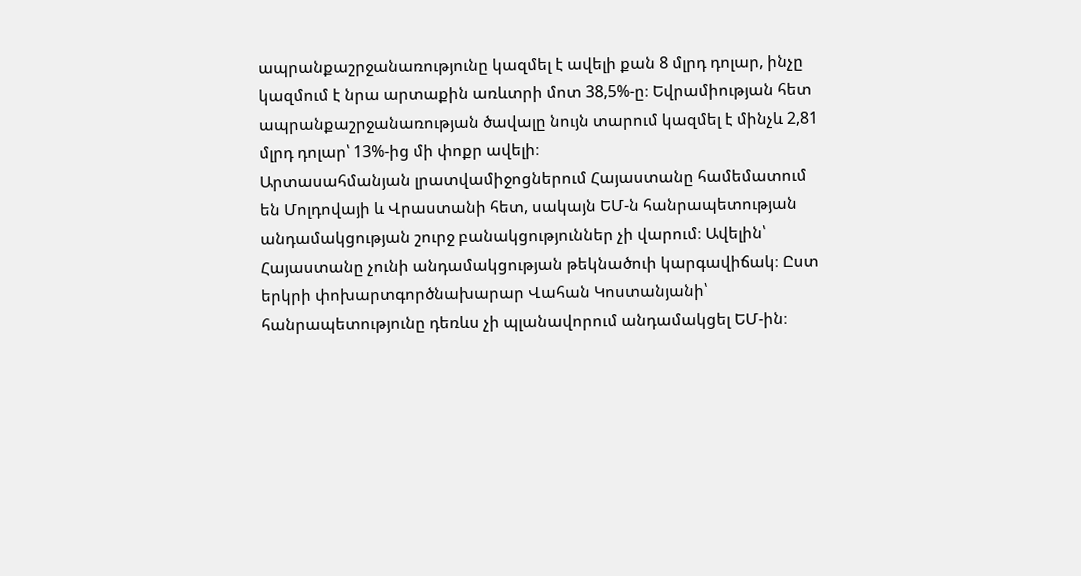ապրանքաշրջանառությունը կազմել է ավելի քան 8 մլրդ դոլար, ինչը կազմում է նրա արտաքին առևտրի մոտ 38,5%-ը։ Եվրամիության հետ ապրանքաշրջանառության ծավալը նույն տարում կազմել է մինչև 2,81 մլրդ դոլար՝ 13%-ից մի փոքր ավելի։
Արտասահմանյան լրատվամիջոցներում Հայաստանը համեմատում են Մոլդովայի և Վրաստանի հետ, սակայն ԵՄ-ն հանրապետության անդամակցության շուրջ բանակցություններ չի վարում։ Ավելին՝ Հայաստանը չունի անդամակցության թեկնածուի կարգավիճակ։ Ըստ երկրի փոխարտգործնախարար Վահան Կոստանյանի՝ հանրապետությունը դեռևս չի պլանավորում անդամակցել ԵՄ-ին։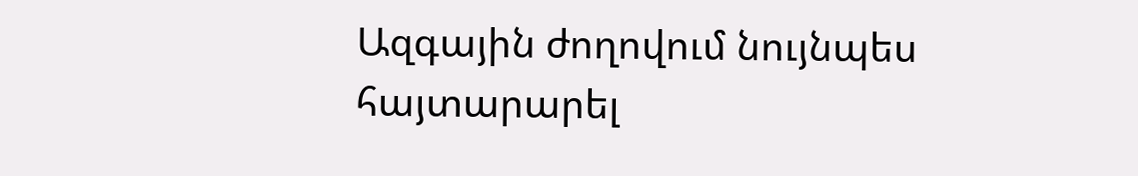Ազգային ժողովում նույնպես հայտարարել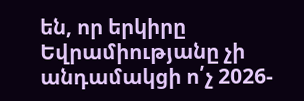են, որ երկիրը Եվրամիությանը չի անդամակցի ո՛չ 2026-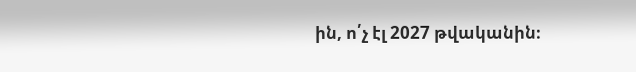ին, ո՛չ էլ 2027 թվականին։